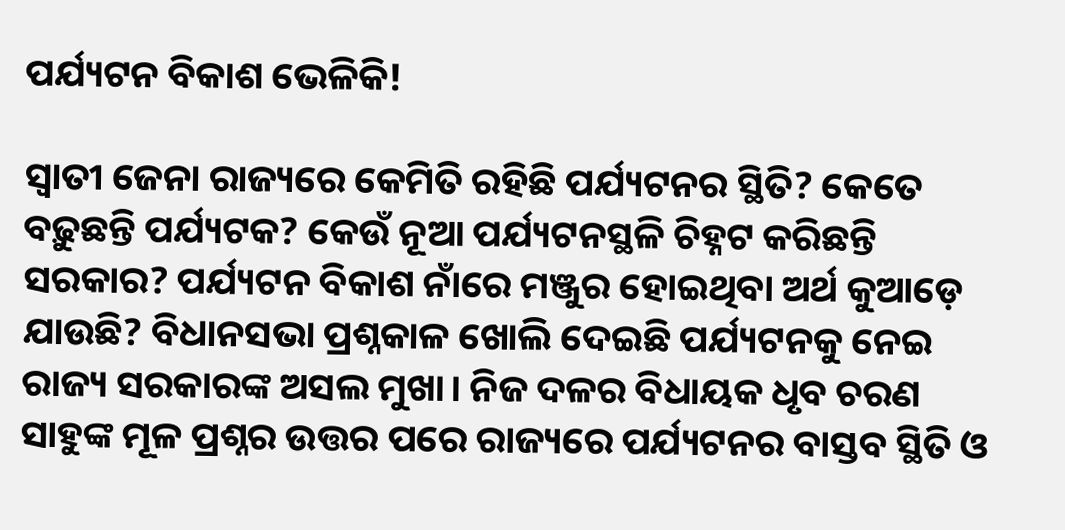ପର୍ଯ୍ୟଟନ ବିକାଶ ଭେଳିକି!

ସ୍ୱାତୀ ଜେନା ରାଜ୍ୟରେ କେମିତି ରହିଛି ପର୍ଯ୍ୟଟନର ସ୍ଥିତି? କେତେ ବଢ଼ୁଛନ୍ତି ପର୍ଯ୍ୟଟକ? କେଉଁ ନୂଆ ପର୍ଯ୍ୟଟନସ୍ଥଳି ଚିହ୍ନଟ କରିଛନ୍ତି ସରକାର? ପର୍ଯ୍ୟଟନ ବିକାଶ ନାଁରେ ମଞ୍ଜୁର ହୋଇଥିବା ଅର୍ଥ କୁଆଡ଼େ ଯାଉଛି? ବିଧାନସଭା ପ୍ରଶ୍ନକାଳ ଖୋଲି ଦେଇଛି ପର୍ଯ୍ୟଟନକୁ ନେଇ ରାଜ୍ୟ ସରକାରଙ୍କ ଅସଲ ମୁଖା। ନିଜ ଦଳର ବିଧାୟକ ଧୃବ ଚରଣ ସାହୁଙ୍କ ମୂଳ ପ୍ରଶ୍ନର ଉତ୍ତର ପରେ ରାଜ୍ୟରେ ପର୍ଯ୍ୟଟନର ବାସ୍ତବ ସ୍ଥିତି ଓ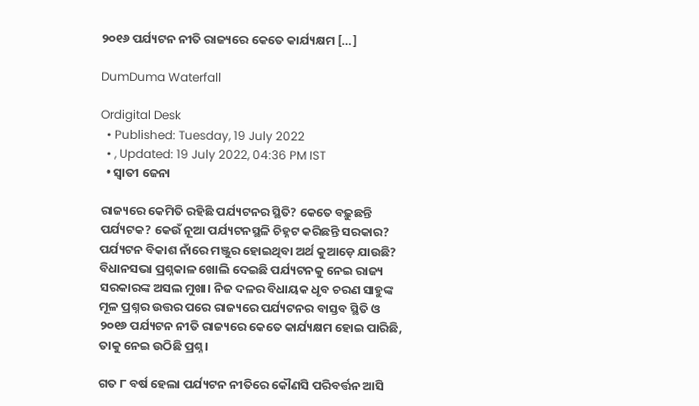୨୦୧୬ ପର୍ଯ୍ୟଟନ ନୀତି ରାଜ୍ୟରେ କେତେ କାର୍ଯ୍ୟକ୍ଷମ […]

DumDuma Waterfall

Ordigital Desk
  • Published: Tuesday, 19 July 2022
  • , Updated: 19 July 2022, 04:36 PM IST
  • ସ୍ୱାତୀ ଜେନା

ରାଜ୍ୟରେ କେମିତି ରହିଛି ପର୍ଯ୍ୟଟନର ସ୍ଥିତି? କେତେ ବଢ଼ୁଛନ୍ତି ପର୍ଯ୍ୟଟକ? କେଉଁ ନୂଆ ପର୍ଯ୍ୟଟନସ୍ଥଳି ଚିହ୍ନଟ କରିଛନ୍ତି ସରକାର? ପର୍ଯ୍ୟଟନ ବିକାଶ ନାଁରେ ମଞ୍ଜୁର ହୋଇଥିବା ଅର୍ଥ କୁଆଡ଼େ ଯାଉଛି? ବିଧାନସଭା ପ୍ରଶ୍ନକାଳ ଖୋଲି ଦେଇଛି ପର୍ଯ୍ୟଟନକୁ ନେଇ ରାଜ୍ୟ ସରକାରଙ୍କ ଅସଲ ମୁଖା। ନିଜ ଦଳର ବିଧାୟକ ଧୃବ ଚରଣ ସାହୁଙ୍କ ମୂଳ ପ୍ରଶ୍ନର ଉତ୍ତର ପରେ ରାଜ୍ୟରେ ପର୍ଯ୍ୟଟନର ବାସ୍ତବ ସ୍ଥିତି ଓ ୨୦୧୬ ପର୍ଯ୍ୟଟନ ନୀତି ରାଜ୍ୟରେ କେତେ କାର୍ଯ୍ୟକ୍ଷମ ହୋଇ ପାରିଛି, ତାକୁ ନେଇ ଉଠିଛି ପ୍ରଶ୍ନ।

ଗତ ୮ ବର୍ଷ ହେଲା ପର୍ଯ୍ୟଟନ ନୀତିରେ କୌଣସି ପରିବର୍ତ୍ତନ ଆସି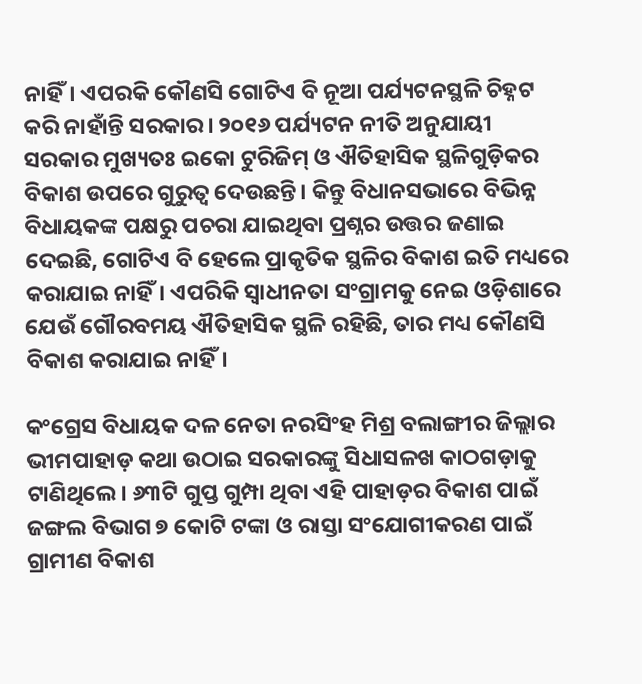ନାହିଁ। ଏପରକି କୌଣସି ଗୋଟିଏ ବି ନୂଆ ପର୍ଯ୍ୟଟନସ୍ଥଳି ଚିହ୍ନଟ କରି ନାହାଁନ୍ତି ସରକାର। ୨୦୧୬ ପର୍ଯ୍ୟଟନ ନୀତି ଅନୁଯାୟୀ ସରକାର ମୁଖ୍ୟତଃ ଇକୋ ଟୁରିଜିମ୍‌ ଓ ଐତିହାସିକ ସ୍ଥଳିଗୁଡ଼ିକର ବିକାଶ ଉପରେ ଗୁରୁତ୍ୱ ଦେଉଛନ୍ତି। କିନ୍ତୁ ବିଧାନସଭାରେ ବିଭିନ୍ନ ବିଧାୟକଙ୍କ ପକ୍ଷରୁ ପଚରା ଯାଇଥିବା ପ୍ରଶ୍ନର ଉତ୍ତର ଜଣାଇ ଦେଇଛି, ଗୋଟିଏ ବି ହେଲେ ପ୍ରାକୃତିକ ସ୍ଥଳିର ବିକାଶ ଇତି ମଧ୍ୟରେ କରାଯାଇ ନାହିଁ। ଏପରିକି ସ୍ୱାଧୀନତା ସଂଗ୍ରାମକୁ ନେଇ ଓଡ଼ିଶାରେ ଯେଉଁ ଗୌରବମୟ ଐତିହାସିକ ସ୍ଥଳି ରହିଛି, ତାର ମଧ୍ୟ କୌଣସି ବିକାଶ କରାଯାଇ ନାହିଁ।

କଂଗ୍ରେସ ବିଧାୟକ ଦଳ ନେତା ନରସିଂହ ମିଶ୍ର ବଲାଙ୍ଗୀର ଜିଲ୍ଲାର ଭୀମପାହାଡ଼ କଥା ଉଠାଇ ସରକାରଙ୍କୁ ସିଧାସଳଖ କାଠଗଡ଼ାକୁ ଟାଣିଥିଲେ। ୬୩ଟି ଗୁପ୍ତ ଗୁମ୍ପା ଥିବା ଏହି ପାହାଡ଼ର ବିକାଶ ପାଇଁ ଜଙ୍ଗଲ ବିଭାଗ ୭ କୋଟି ଟଙ୍କା ଓ ରାସ୍ତା ସଂଯୋଗୀକରଣ ପାଇଁ ଗ୍ରାମୀଣ ବିକାଶ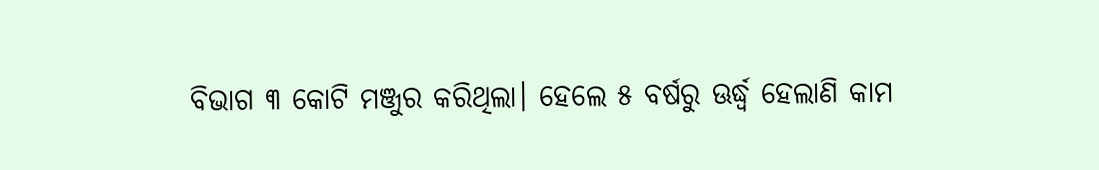ବିଭାଗ ୩ କୋଟି ମଞ୍ଜୁର କରିଥିଲା। ହେଲେ ୫ ବର୍ଷରୁ ଊର୍ଦ୍ଧ୍ୱ ହେଲାଣି କାମ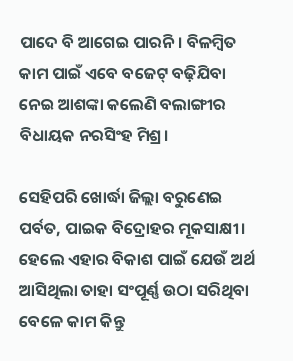ପାଦେ ବି ଆଗେଇ ପାରନି। ବିଳମ୍ବିତ କାମ ପାଇଁ ଏବେ ବଜେଟ୍ ବଢ଼ିଯିବା ନେଇ ଆଶଙ୍କା କଲେଣି ବଲାଙ୍ଗୀର ବିଧାୟକ ନରସିଂହ ମିଶ୍ର।

ସେହିପରି ଖୋର୍ଦ୍ଧା ଜିଲ୍ଲା ବରୁଣେଇ ପର୍ବତ, ପାଇକ ବିଦ୍ରୋହର ମୂକସାକ୍ଷୀ। ହେଲେ ଏହାର ବିକାଶ ପାଇଁ ଯେଉଁ ଅର୍ଥ ଆସିଥିଲା ତାହା ସଂପୂର୍ଣ୍ଣ ଉଠା ସରିଥିବା ବେଳେ କାମ କିନ୍ତୁ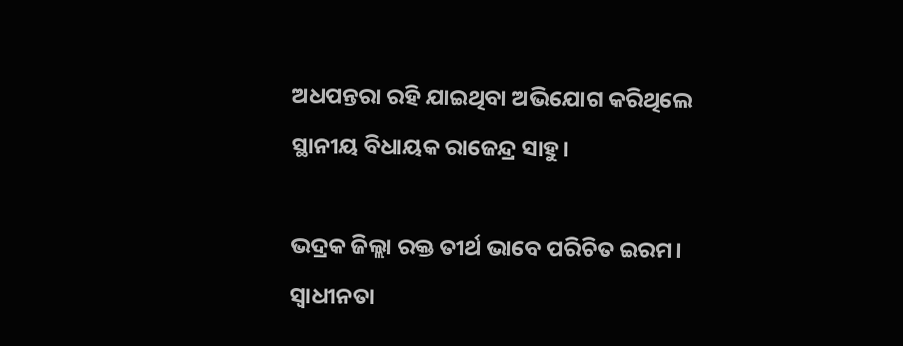ଅଧପନ୍ତରା ରହି ଯାଇଥିବା ଅଭିଯୋଗ କରିଥିଲେ ସ୍ଥାନୀୟ ବିଧାୟକ ରାଜେନ୍ଦ୍ର ସାହୁ।

ଭଦ୍ରକ ଜିଲ୍ଲା ରକ୍ତ ତୀର୍ଥ ଭାବେ ପରିଚିତ ଇରମ। ସ୍ୱାଧୀନତା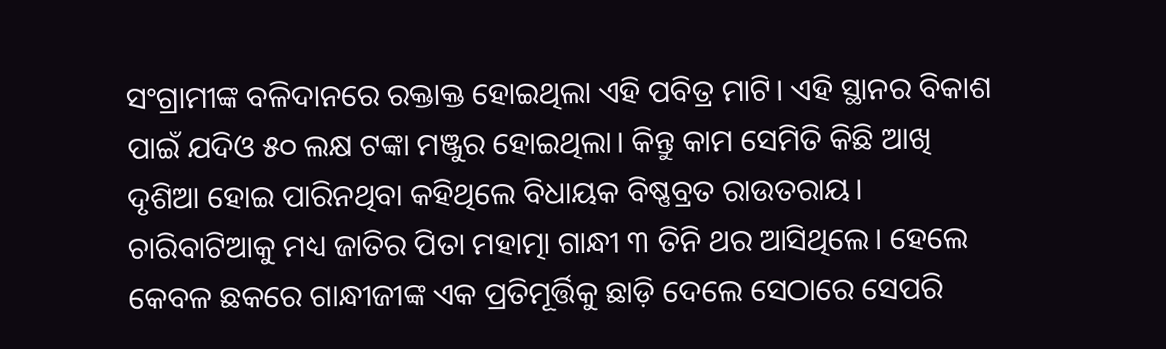ସଂଗ୍ରାମୀଙ୍କ ବଳିଦାନରେ ରକ୍ତାକ୍ତ ହୋଇଥିଲା ଏହି ପବିତ୍ର ମାଟି। ଏହି ସ୍ଥାନର ବିକାଶ ପାଇଁ ଯଦିଓ ୫୦ ଲକ୍ଷ ଟଙ୍କା ମଞ୍ଜୁର ହୋଇଥିଲା। କିନ୍ତୁ କାମ ସେମିତି କିଛି ଆଖି ଦୃଶିଆ ହୋଇ ପାରିନଥିବା କହିଥିଲେ ବିଧାୟକ ବିଷ୍ଣବ୍ରତ ରାଉତରାୟ। ଚାରିବାଟିଆକୁ ମଧ୍ୟ ଜାତିର ପିତା ମହାତ୍ମା ଗାନ୍ଧୀ ୩ ତିନି ଥର ଆସିଥିଲେ। ହେଲେ କେବଳ ଛକରେ ଗାନ୍ଧୀଜୀଙ୍କ ଏକ ପ୍ରତିମୂର୍ତ୍ତିକୁ ଛାଡ଼ି ଦେଲେ ସେଠାରେ ସେପରି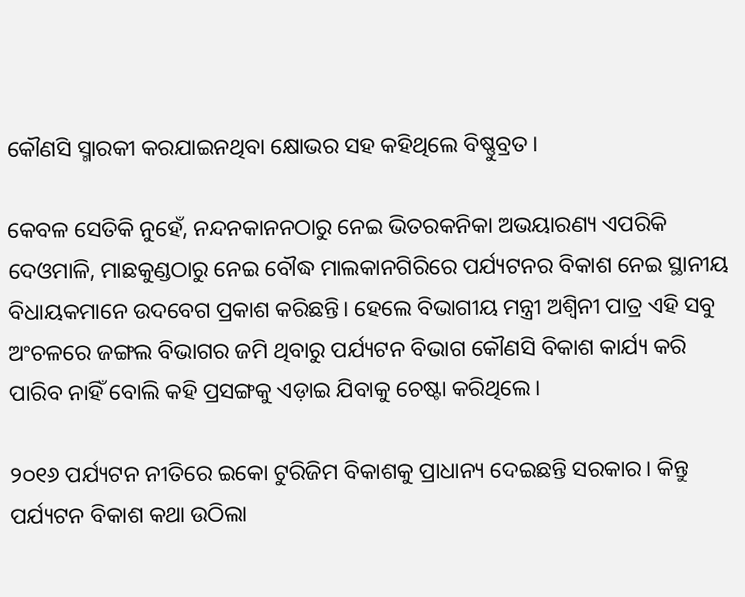କୌଣସି ସ୍ମାରକୀ କରଯାଇନଥିବା କ୍ଷୋଭର ସହ କହିଥିଲେ ବିଷ୍ଣୁବ୍ରତ।

କେବଳ ସେତିକି ନୁହେଁ, ନନ୍ଦନକାନନଠାରୁ ନେଇ ଭିତରକନିକା ଅଭୟାରଣ୍ୟ ଏପରିକି ଦେଓମାଳି, ମାଛକୁଣ୍ଡଠାରୁ ନେଇ ବୌଦ୍ଧ ମାଲକାନଗିରିରେ ପର୍ଯ୍ୟଟନର ବିକାଶ ନେଇ ସ୍ଥାନୀୟ ବିଧାୟକମାନେ ଉଦବେଗ ପ୍ରକାଶ କରିଛନ୍ତି। ହେଲେ ବିଭାଗୀୟ ମନ୍ତ୍ରୀ ଅଶ୍ୱିନୀ ପାତ୍ର ଏହି ସବୁ ଅଂଚଳରେ ଜଙ୍ଗଲ ବିଭାଗର ଜମି ଥିବାରୁ ପର୍ଯ୍ୟଟନ ବିଭାଗ କୌଣସି ବିକାଶ କାର୍ଯ୍ୟ କରି ପାରିବ ନାହିଁ ବୋଲି କହି ପ୍ରସଙ୍ଗକୁ ଏଡ଼ାଇ ଯିବାକୁ ଚେଷ୍ଟା କରିଥିଲେ।

୨୦୧୬ ପର୍ଯ୍ୟଟନ ନୀତିରେ ଇକୋ ଟୁରିଜିମ ବିକାଶକୁ ପ୍ରାଧାନ୍ୟ ଦେଇଛନ୍ତି ସରକାର। କିନ୍ତୁ ପର୍ଯ୍ୟଟନ ବିକାଶ କଥା ଉଠିଲା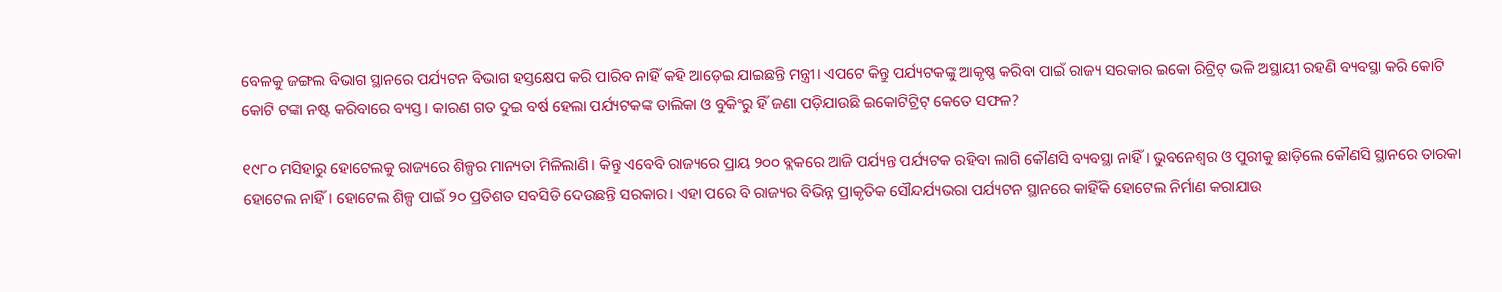ବେଳକୁ ଜଙ୍ଗଲ ବିଭାଗ ସ୍ଥାନରେ ପର୍ଯ୍ୟଟନ ବିଭାଗ ହସ୍ତକ୍ଷେପ କରି ପାରିବ ନାହିଁ କହି ଆଡ଼େଇ ଯାଇଛନ୍ତି ମନ୍ତ୍ରୀ। ଏପଟେ କିନ୍ତୁ ପର୍ଯ୍ୟଟକଙ୍କୁ ଆକୃଷ୍ଣ କରିବା ପାଇଁ ରାଜ୍ୟ ସରକାର ଇକୋ ରିଟ୍ରିଟ୍ ଭଳି ଅସ୍ଥାୟୀ ରହଣି ବ୍ୟବସ୍ଥା କରି କୋଟି କୋଟି ଟଙ୍କା ନଷ୍ଟ କରିବାରେ ବ୍ୟସ୍ତ। କାରଣ ଗତ ଦୁଇ ବର୍ଷ ହେଲା ପର୍ଯ୍ୟଟକଙ୍କ ତାଲିକା ଓ ବୁକିଂରୁ ହିଁ ଜଣା ପଡ଼ିଯାଉଛି ଇକୋଟିଟ୍ରିଟ୍ କେତେ ସଫଳ?

୧୯୮୦ ମସିହାରୁ ହୋଟେଲକୁ ରାଜ୍ୟରେ ଶିଳ୍ପର ମାନ୍ୟତା ମିଳିଲାଣି। କିନ୍ତୁ ଏବେବି ରାଜ୍ୟରେ ପ୍ରାୟ ୨୦୦ ବ୍ଲକରେ ଆଜି ପର୍ଯ୍ୟନ୍ତ ପର୍ଯ୍ୟଟକ ରହିବା ଲାଗି କୌଣସି ବ୍ୟବସ୍ଥା ନାହିଁ। ଭୁବନେଶ୍ୱର ଓ ପୁରୀକୁ ଛାଡ଼ିଲେ କୌଣସି ସ୍ଥାନରେ ତାରକା ହୋଟେଲ ନାହିଁ। ହୋଟେଲ ଶିଳ୍ପ ପାଇଁ ୨୦ ପ୍ରତିଶତ ସବସିଡି ଦେଉଛନ୍ତି ସରକାର। ଏହା ପରେ ବି ରାଜ୍ୟର ବିଭିନ୍ନ ପ୍ରାକୃତିକ ସୌନ୍ଦର୍ଯ୍ୟଭରା ପର୍ଯ୍ୟଟନ ସ୍ଥାନରେ କାହିଁକି ହୋଟେଲ ନିର୍ମାଣ କରାଯାଉ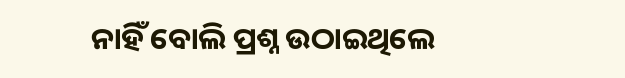ନାହିଁ ବୋଲି ପ୍ରଶ୍ନ ଉଠାଇଥିଲେ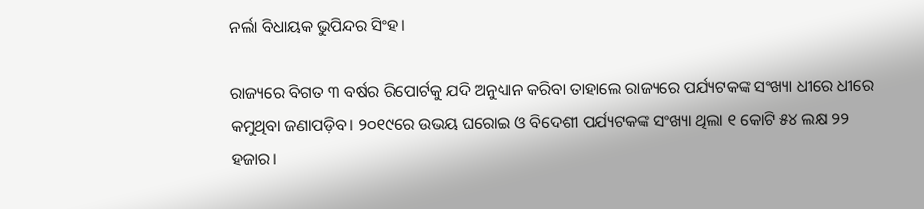ନର୍ଲା ବିଧାୟକ ଭୁପିନ୍ଦର ସିଂହ।

ରାଜ୍ୟରେ ବିଗତ ୩ ବର୍ଷର ରିପୋର୍ଟକୁ ଯଦି ଅନୁଧ୍ୟାନ କରିବା ତାହାଲେ ରାଜ୍ୟରେ ପର୍ଯ୍ୟଟକଙ୍କ ସଂଖ୍ୟା ଧୀରେ ଧୀରେ କମୁଥିବା ଜଣାପଡ଼ିବ। ୨୦୧୯ରେ ଉଭୟ ଘରୋଇ ଓ ବିଦେଶୀ ପର୍ଯ୍ୟଟକଙ୍କ ସଂଖ୍ୟା ଥିଲା ୧ କୋଟି ୫୪ ଲକ୍ଷ ୨୨ ହଜାର।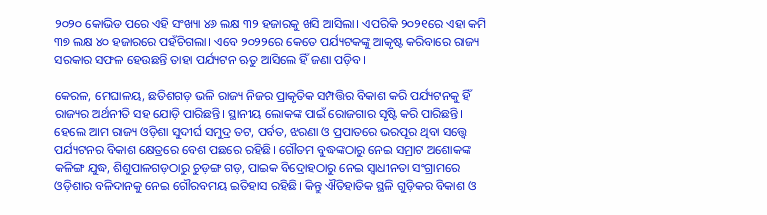୨୦୨୦ କୋଭିଡ ପରେ ଏହି ସଂଖ୍ୟା ୪୬ ଲକ୍ଷ ୩୨ ହଜାରକୁ ଖସି ଆସିଲା। ଏପରିକି ୨୦୨୧ରେ ଏହା କମି ୩୭ ଲକ୍ଷ ୪୦ ହଜାରରେ ପହଁଚିଗଲା। ଏବେ ୨୦୨୨ରେ କେତେ ପର୍ଯ୍ୟଟକଙ୍କୁ ଆକୃଷ୍ଟ କରିବାରେ ରାଜ୍ୟ ସରକାର ସଫଳ ହେଉଛନ୍ତି ତାହା ପର୍ଯ୍ୟଟନ ଋତୁ ଆସିଲେ ହିଁ ଜଣା ପଡ଼ିବ।

କେରଳ, ମେଘାଳୟ, ଛତିଶଗଡ଼ ଭଳି ରାଜ୍ୟ ନିଜର ପ୍ରାକୃତିକ ସମ୍ପତ୍ତିର ବିକାଶ କରି ପର୍ଯ୍ୟଟନକୁ ହିଁ ରାଜ୍ୟର ଅର୍ଥନୀତି ସହ ଯୋଡ଼ି ପାରିଛନ୍ତି। ସ୍ଥାନୀୟ ଲୋକଙ୍କ ପାଇଁ ରୋଜଗାର ସୃଷ୍ଟି କରି ପାରିଛନ୍ତି। ହେଲେ ଆମ ରାଜ୍ୟ ଓଡ଼ିଶା ସୁଦୀର୍ଘ ସମୁଦ୍ର ତଟ, ପର୍ବତ, ଝରଣା ଓ ପ୍ରପାତରେ ଭରପୂର ଥିବା ସତ୍ତ୍ୱେ ପର୍ଯ୍ୟଟନର ବିକାଶ କ୍ଷେତ୍ରରେ ବେଶ ପଛରେ ରହିଛି। ଗୌତମ ବୁଦ୍ଧଙ୍କଠାରୁ ନେଇ ସମ୍ରାଟ ଅଶୋକଙ୍କ କଳିଙ୍ଗ ଯୁଦ୍ଧ, ଶିଶୁପାଳଗଡ଼ଠାରୁ ଚୁଡ଼ଙ୍ଗ ଗଡ଼, ପାଇକ ବିଦ୍ରୋହଠାରୁ ନେଇ ସ୍ୱାଧୀନତା ସଂଗ୍ରାମରେ ଓଡ଼ିଶାର ବଳିଦାନକୁ ନେଇ ଗୌରବମୟ ଇତିହାସ ରହିଛି। କିନ୍ତୁ ଐତିହାତିକ ସ୍ଥଳି ଗୁଡ଼ିକର ବିକାଶ ଓ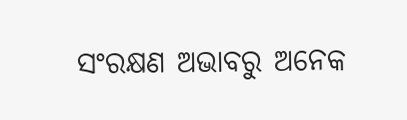ସଂରକ୍ଷଣ ଅଭାବରୁ ଅନେକ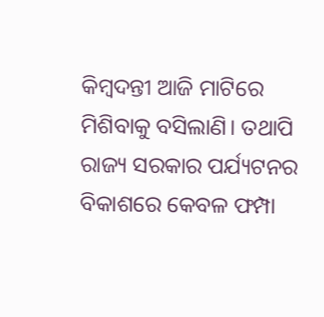କିମ୍ବଦନ୍ତୀ ଆଜି ମାଟିରେ ମିଶିବାକୁ ବସିଲାଣି। ତଥାପି ରାଜ୍ୟ ସରକାର ପର୍ଯ୍ୟଟନର ବିକାଶରେ କେବଳ ଫମ୍ପା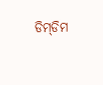ଡିମ୍‌ଡିମ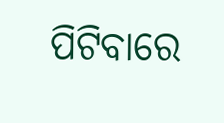ପିଟିବାରେ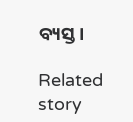ବ୍ୟସ୍ତ।

Related story